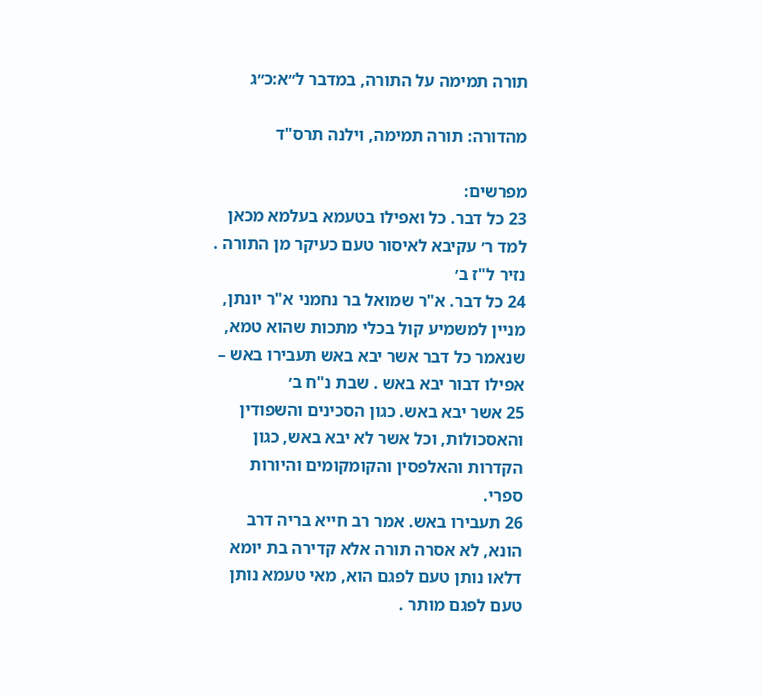תורה תמימה על התורה, במדבר ל״א:כ״ג

מהדורה: תורה תמימה, וילנה תרס"ד

מפרשים:
23 כל דבר. כל ואפילו בטעמא בעלמא מכאן למד ר׳ עקיבא לאיסור טעם כעיקר מן התורה . נזיר ל"ז ב׳
24 כל דבר. א"ר שמואל בר נחמני א"ר יונתן, מניין למשמיע קול בכלי מתכות שהוא טמא, שנאמר כל דבר אשר יבא באש תעבירו באש – אפילו דבור יבא באש . שבת נ"ח ב׳
25 אשר יבא באש. כגון הסכינים והשפודין והאסכולות, וכל אשר לא יבא באש, כגון הקדרות והאלפסין והקומקומים והיורות ספרי.
26 תעבירו באש. אמר רב חייא בריה דרב הונא, לא אסרה תורה אלא קדירה בת יומא דלאו נותן טעם לפגם הוא, מאי טעמא נותן טעם לפגם מותר .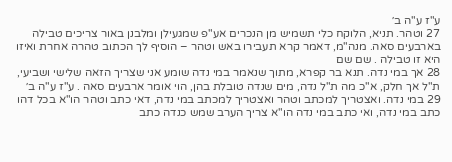ע"ז ע"ה ב׳
27 וטהר. תניא, הלוקח כלי תשמיש מן הנכרים אע"פ שמגעילן ומלבנן באור צריכים טבילה בארבעים סאה. מנה"מ, דאמר קרא תעבירו באש וטהר – הוסיף לך הכתוב טהרה אחרת ואיזו היא זו טבילה . שם שם
28 אך במי נדה. תנא בר קפרא, מתוך שנאמר במי נדה שומע אני שצריך הזאה שלישי ושביעי, ת"ל אך חלק, א"כ מה ת"ל נדה, מים שנדה טובלת בהן, הוי אומר ארבעים סאה . ע"ז ע"ה ב׳
29 במי נדה. ואצטריך למכתב וטהר ואצטריך למכתב במי נדה, דאי כתב וטהר הו"א בכל דהו כתב במי נדה, ואי כתב במי נדה הו"א צריך הערב שמש כנדה כתב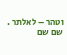וטהר – לאלתר . שם שם